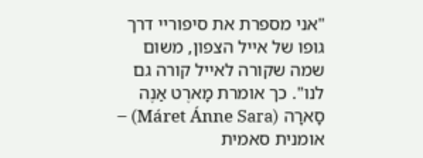"אני מספרת את סיפוריי דרך גופו של אייל הצפון, משום שמה שקורה לאייל קורה גם לנו". כך אומרת מָארֶט אַנֶה סָארָה (Máret Ánne Sara) – אומנית סאמית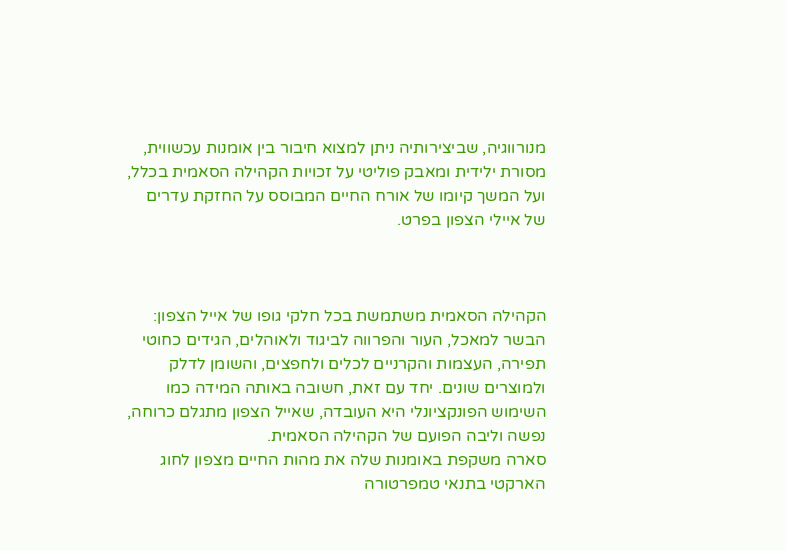מנורווגיה, שביצירותיה ניתן למצוא חיבור בין אומנות עכשווית, מסורת ילידית ומאבק פוליטי על זכויות הקהילה הסאמית בכלל, ועל המשך קיומו של אורח החיים המבוסס על החזקת עדרים של איילי הצפון בפרט.



הקהילה הסאמית משתמשת בכל חלקי גופו של אייל הצפון: הבשר למאכל, העור והפרווה לביגוד ולאוהלים, הגידים כחוטי תפירה, העצמות והקרניים לכלים ולחפצים, והשומן לדלק ולמוצרים שונים. יחד עם זאת, חשובה באותה המידה כמו השימוש הפונקציונלי היא העובדה, שאייל הצפון מתגלם כרוחה, נפשה וליבה הפועם של הקהילה הסאמית.
סארה משקפת באומנות שלה את מהות החיים מצפון לחוג הארקטי בתנאי טמפרטורה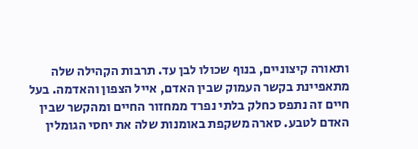ותאורה קיצוניים, בנוף שכולו לבן עד. תרבות הקהילה שלה מתאפיינת בקשר העמוק שבין האדם, אייל הצפון והאדמה. בעל חיים זה נתפס כחלק בלתי נפרד ממחזור החיים ומהקשר שבין האדם לטבע. סארה משקפת באומנות שלה את יחסי הגומלין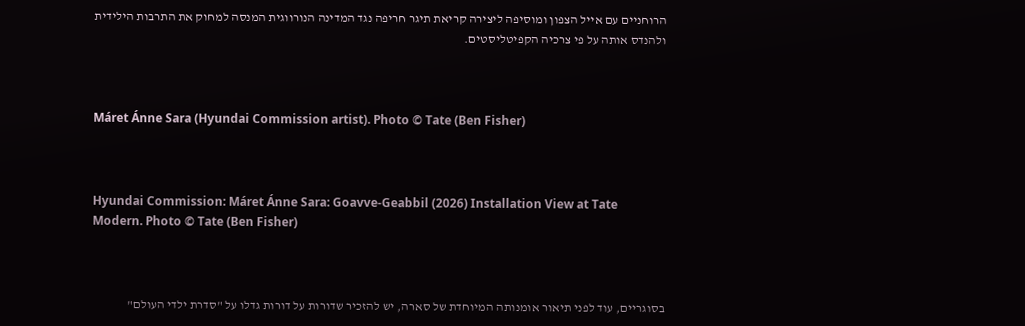הרוחניים עם אייל הצפון ומוסיפה ליצירה קריאת תיגר חריפה נגד המדינה הנורווגית המנסה למחוק את התרבות הילידית ולהנדס אותה על פי צרכיה הקפיטליסטים.



Máret Ánne Sara (Hyundai Commission artist). Photo © Tate (Ben Fisher)



Hyundai Commission: Máret Ánne Sara: Goavve-Geabbil (2026) Installation View at Tate Modern. Photo © Tate (Ben Fisher)



בסוגריים, עוד לפני תיאור אומנותה המיוחדת של סארה, יש להזכיר שדורות על דורות גדלו על "סדרת ילדי העולם"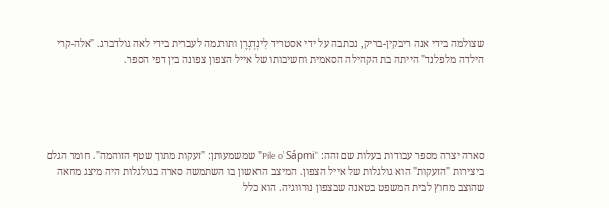שצולמה בידי אנה ריבקין-בריק, נכתבה על ידי אסטריד לִינְדְגְרֶן ותורגמה לעברית בידי לאה גולדברג. "אלה-קרי הילדה מלפלנד" הייתה בת הקהילה הסאמית וחשיבותו של אייל הצפון צפונה בין דפי הספר.





סארה יצרה מספר עבודות בעלות שם זהה: "Pile o’ Sápmi" שמשמעותן: "זעקות מתוך שטף הזוהמה". חומר הגלם ביצירות "הזעקות" הוא גולגלות של אייל הצפון. המיצב הראשון בו השתמשה סארה בגולגלות היה מיצג מחאה שהוצב מחוץ לבית המשפט בטאנה שבצפון נורווגיה. הוא כלל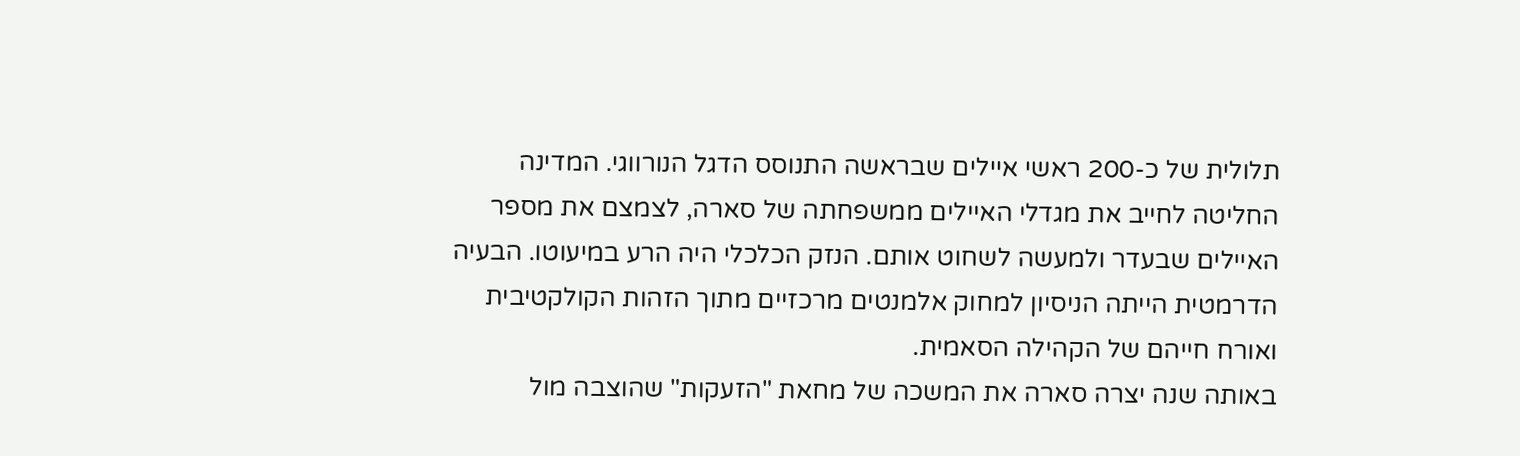תלולית של כ-200 ראשי איילים שבראשה התנוסס הדגל הנורווגי. המדינה החליטה לחייב את מגדלי האיילים ממשפחתה של סארה, לצמצם את מספר האיילים שבעדר ולמעשה לשחוט אותם. הנזק הכלכלי היה הרע במיעוטו. הבעיה הדרמטית הייתה הניסיון למחוק אלמנטים מרכזיים מתוך הזהות הקולקטיבית ואורח חייהם של הקהילה הסאמית.
באותה שנה יצרה סארה את המשכה של מחאת "הזעקות" שהוצבה מול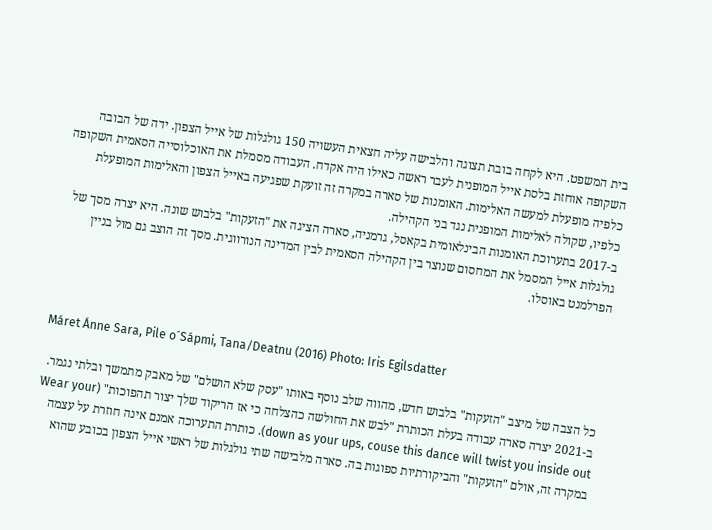בית המשפט. היא לקחה בובת תצוגה והלבישה עליה חצאית העשויה 150 גולגלות של אייל הצפון. ידה של הבובה השקופה אוחזת בלסת אייל המופנית לעבר ראשה כאילו היה אקדח. העבודה מסמלת את האוכלוסייה הסאמית השקופה כלפיה מופעלת למעשה האלימות. האומנות של סארה במקרה זה זועקת שפגיעה באייל הצפון והאלימות המופעלת כלפיו, שקולה לאלימות המופנית נגד בני הקהילה.
ב-2017 בתערוכת האומנות הבינלאומית בקאסל, גרמניה, סארה הציגה את "הזעקות" בלבוש שונה. היא יצרה מסך של גולגלות אייל המסמל את המחסום שנוצר בין הקהילה הסאמית לבין המדינה הנורווגית. מסך זה הוצב גם מול בניין הפרלמנט באוסלו.



Máret Ánne Sara, Pile o´Sápmi, Tana/Deatnu (2016) Photo: Iris Egilsdatter

כל הצבה של מיצב "הזעקות" בלבוש חדש, מהווה שלב נוסף באותו "עסק שלא הושלם" של מאבק מתמשך ובלתי נגמר. ב-2021 יצרה סארה עבודה בעלת הכותרת "לבש את החולשה כהצלחה כי אז הריקוד שלך יצור תהפוכות" (Wear your down as your ups, couse this dance will twist you inside out). כותרת התערוכה אמנם אינה חוזרת על עצמה במקרה זה, אולם "הזעקות" והביקורתיות ספוגות בה. סארה מלבישה שתי גולגלות של ראשי אייל הצפון בכובע שהוא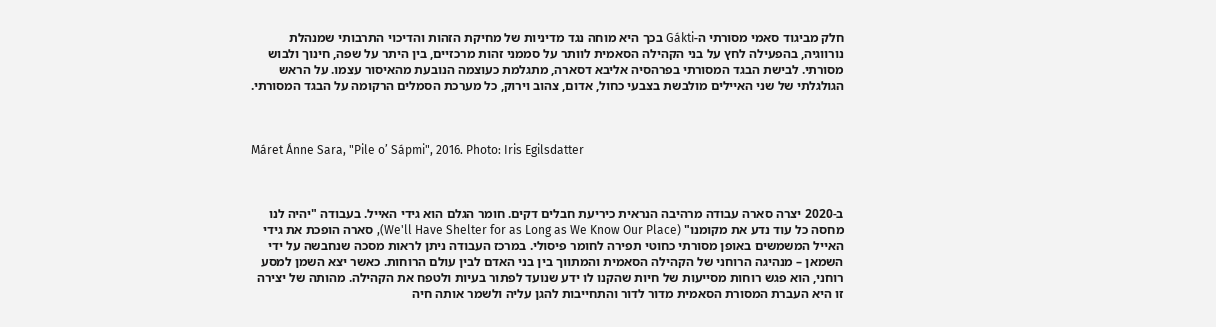חלק מביגוד סאמי מסורתי ה-Gákti בכך היא מוחה נגד מדיניות של מחיקת הזהות והדיכוי התרבותי שמנהלת נורווגיה, בהפעילה לחץ על בני הקהילה הסאמית לוותר על סממני זהות מרכזיים, בין היתר על שפה, חינוך ולבוש מסורתי. לבישת הבגד המסורתי בפרהסיה אליבא דסארה, מתגלמת כעוצמה הנובעת מהאיסור עצמו. על הראש הגולגלתי של שני האיילים מולבשת בצבעי כחול, אדום, צהוב וירוק, כל מערכת הסמלים הרקומה על הבגד המסורתי.



Máret Ánne Sara, "Pile o’ Sápmi", 2016. Photo: Iris Egilsdatter



ב-2020 יצרה סארה עבודה מרהיבה הנראית כיריעת חבלים דקים. חומר הגלם הוא גידי האייל. בעבודה "יהיה לנו מחסה כל עוד נדע את מקומנו" (We'll Have Shelter for as Long as We Know Our Place), סארה הופכת את גידי האייל המשמשים באופן מסורתי כחוטי תפירה לחומר פיסולי. במרכז העבודה ניתן לראות מסכה שנחבשה על ידי השמאן – מנהיגה הרוחני של הקהילה הסאמית והמתווך בין בני האדם לבין עולם הרוחות. כאשר יצא השמן למסע רוחני, הוא פגש רוחות מסייעות של חיות שהקנו לו ידע שנועד לפתור בעיות ולטפח את הקהילה. מהותה של יצירה זו היא העברת המסורת הסאמית מדור לדור והתחייבות להגן עליה ולשמר אותה חיה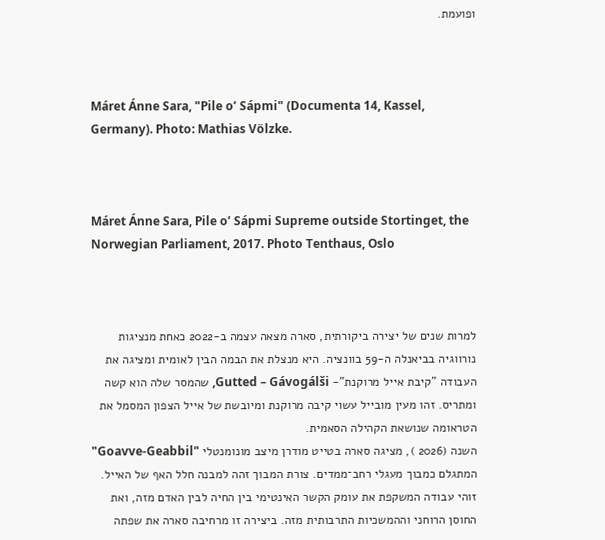ופועמת.



Máret Ánne Sara, "Pile o’ Sápmi" (Documenta 14, Kassel, Germany). Photo: Mathias Völzke.



Máret Ánne Sara, Pile o’ Sápmi Supreme outside Stortinget, the Norwegian Parliament, 2017. Photo Tenthaus, Oslo



למרות שנים של יצירה ביקורתית, סארה מצאה עצמה ב-2022 כאחת מנציגות נורווגיה בביאנלה ה-59 בוונציה. היא מנצלת את הבמה הבין לאומית ומציגה את העבודה "קיבת אייל מרוקנת"- Gutted – Gávogálši, שהמסר שלה הוא קשה ומתריס. זהו מעין מובייל עשוי קיבה מרוקנת ומיובשת של אייל הצפון המסמל את הטראומה שנושאת הקהילה הסאמית.
השנה (2026 ), מציגה סארה בטייט מודרן מיצב מונומנטלי "Goavve-Geabbil" המתגלם כמבוך מעגלי רחב־ממדים. צורת המבוך זהה למבנה חלל האף של האייל. זוהי עבודה המשקפת את עומק הקשר האינטימי בין החיה לבין האדם מזה, ואת החוסן הרוחני וההמשכיות התרבותית מזה. ביצירה זו מרחיבה סארה את שפתה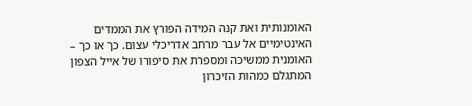האומנותית ואת קנה המידה הפורץ את הממדים האינטימיים אל עבר מרחב אדריכלי עצום. כך או כך – האומנית ממשיכה ומספרת את סיפורו של אייל הצפון המתגלם כמהות הזיכרון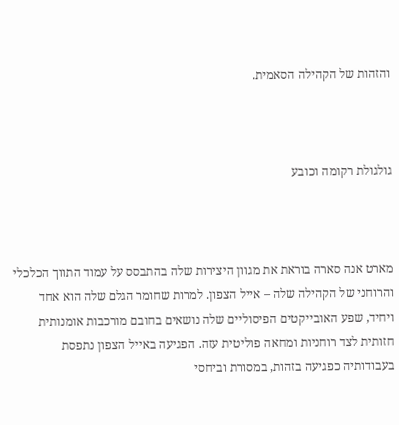והזהות של הקהילה הסאמית.



גולגולת רקומה וכובע



מארט אנה סארה בוראת את מגוון היצירות שלה בהתבסס על עמוד התווך הכלכלי והרוחני של הקהילה שלה – אייל הצפון. למרות שחומר הגלם שלה הוא אחד ויחיד, שפע האובייקטים הפיסוליים שלה נושאים בחובם מורכבות אומנותית חזותית לצד רוחניות ומחאה פוליטית עזה. הפגיעה באייל הצפון נתפסת בעבודותיה כפגיעה בזהות, במסורת וביחסי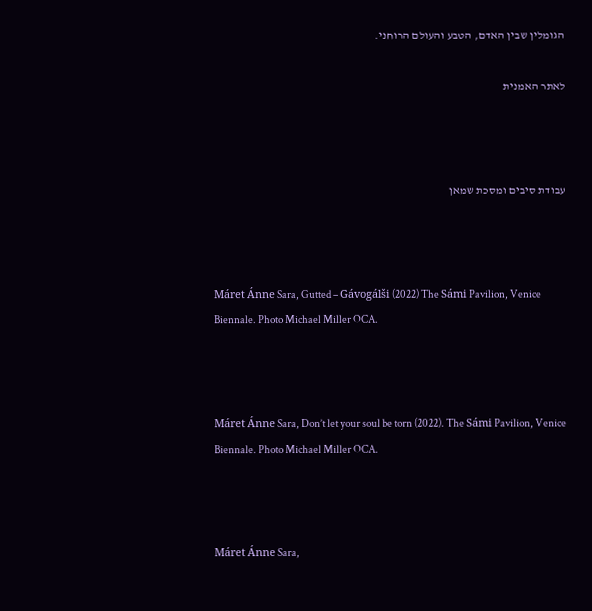הגומלין שבין האדם, הטבע והעולם הרוחני.

לאתר האמנית



עבודת סיבים ומסכת שמאן



Máret Ánne Sara, Gutted – Gávogálši (2022) The Sámi Pavilion, Venice Biennale. Photo Michael Miller OCA.



Máret Ánne Sara, Don’t let your soul be torn (2022). The Sámi Pavilion, Venice Biennale. Photo Michael Miller OCA.



Máret Ánne Sara,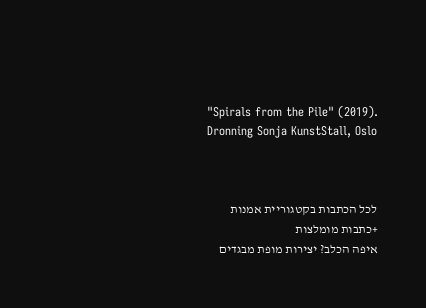"Spirals from the Pile" (2019). Dronning Sonja KunstStall, Oslo



לכל הכתבות בקטגוריית אמנות
+כתבות מומלצות
איפה הכלב? יצירות מופת מבגדים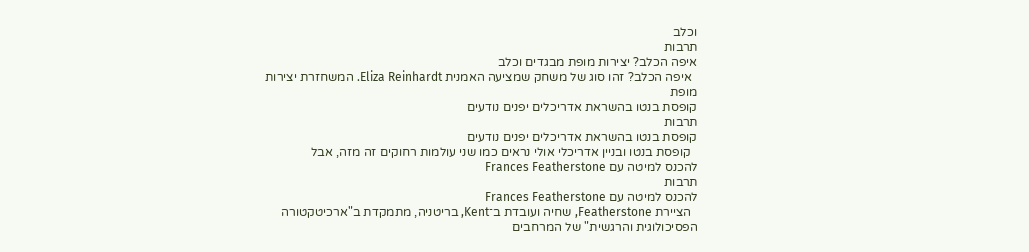וכלב
תרבות
איפה הכלב? יצירות מופת מבגדים וכלב
  איפה הכלב? זהו סוג של משחק שמציעה האמנית Eliza Reinhardt. המשחזרת יצירות מופת
קופסת בנטו בהשראת אדריכלים יפנים נודעים
תרבות
קופסת בנטו בהשראת אדריכלים יפנים נודעים
  קופסת בנטו ובניין אדריכלי אולי נראים כמו שני עולמות רחוקים זה מזה, אבל
להכנס למיטה עם Frances Featherstone
תרבות
להכנס למיטה עם Frances Featherstone
  הציירת Featherstone, שחיה ועובדת ב־Kent, בריטניה, מתמקדת ב"ארכיטקטורה הפסיכולוגית והרגשית" של המרחבים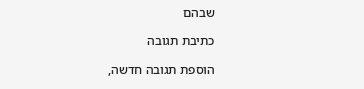שבהם

כתיבת תגובה

הוספת תגובה חדשה,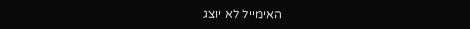האימייל לא יוצג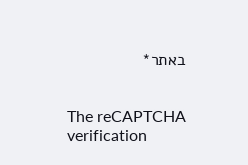באתר*


The reCAPTCHA verification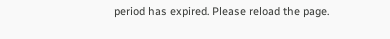period has expired. Please reload the page.